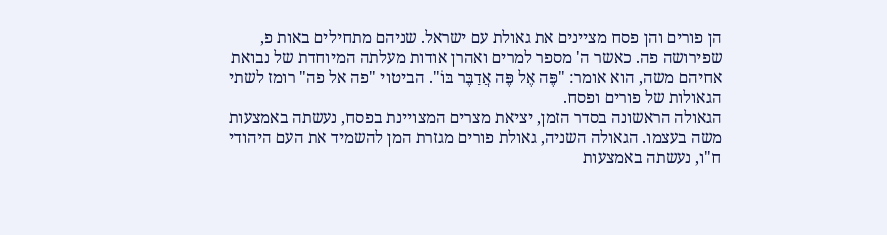הן פורים והן פסח מציינים את גאולת עם ישראל. שניהם מתחילים באות פ, שפירושה פה. כאשר ה' מספר למרים ואהרן אודות מעלתה המיוחדת של נבואת אחיהם משה, הוא אומר: "פֶּה אֶל פֶּה אֲדַבֶּר בּוֹ". הביטוי "פה אל פה" רומז לשתי הגאולות של פורים ופסח.
הגאולה הראשונה בסדר הזמן, יציאת מצרים המצויינת בפסח, נעשתה באמצעות משה בעצמו. הגאולה השניה, גאולת פורים מגזרת המן להשמיד את העם היהודי ח"ו, נעשתה באמצעות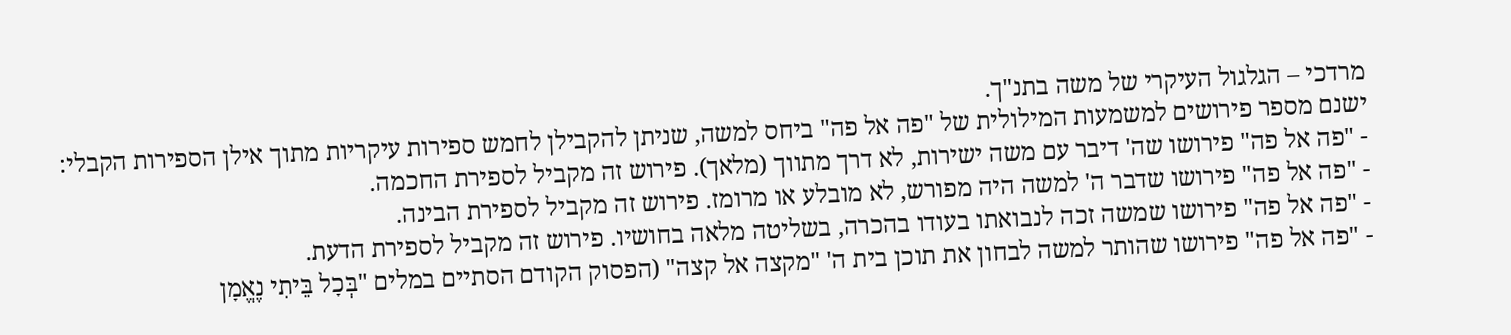מרדכי – הגלגול העיקרי של משה בתנ"ך.
ישנם מספר פירושים למשמעות המילולית של "פה אל פה" ביחס למשה, שניתן להקבילן לחמש ספירות עיקריות מתוך אילן הספירות הקבלי:
- "פה אל פה" פירושו שה' דיבר עם משה ישירות, לא דרך מתווך (מלאך). פירוש זה מקביל לספירת החכמה.
- "פה אל פה" פירושו שדבר ה' למשה היה מפורש, לא מובלע או מרומז. פירוש זה מקביל לספירת הבינה.
- "פה אל פה" פירושו שמשה זכה לנבואתו בעודו בהכרה, בשליטה מלאה בחושיו. פירוש זה מקביל לספירת הדעת.
- "פה אל פה" פירושו שהותר למשה לבחון את תוכן בית ה' "מקצה אל קצה" (הפסוק הקודם הסתיים במלים "בְּכָל בֵּיתִי נֶאֱמָן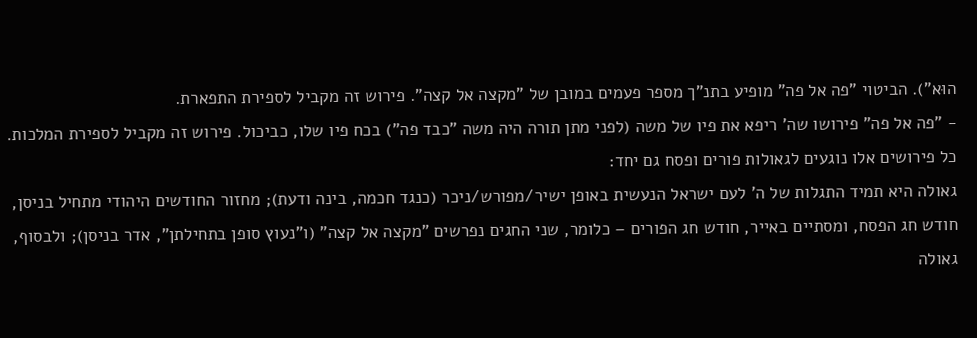הוּא"). הביטוי "פה אל פה" מופיע בתנ"ך מספר פעמים במובן של "מקצה אל קצה". פירוש זה מקביל לספירת התפארת.
- "פה אל פה" פירושו שה' ריפא את פיו של משה (לפני מתן תורה היה משה "כבד פה") בכח פיו שלו, כביכול. פירוש זה מקביל לספירת המלכות.
כל פירושים אלו נוגעים לגאולות פורים ופסח גם יחד:
גאולה היא תמיד התגלות של ה' לעם ישראל הנעשית באופן ישיר/מפורש/ניכר (כנגד חכמה, בינה ודעת); מחזור החודשים היהודי מתחיל בניסן, חודש חג הפסח, ומסתיים באייר, חודש חג הפורים – כלומר, שני החגים נפרשים "מקצה אל קצה" (ו"נעוץ סופן בתחילתן", אדר בניסן); ולבסוף, גאולה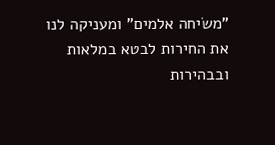"משׂיחה אלמים" ומעניקה לנו את החירות לבטא במלאות ובבהירות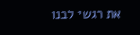את רגשי לבנו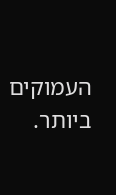העמוקים ביותר.